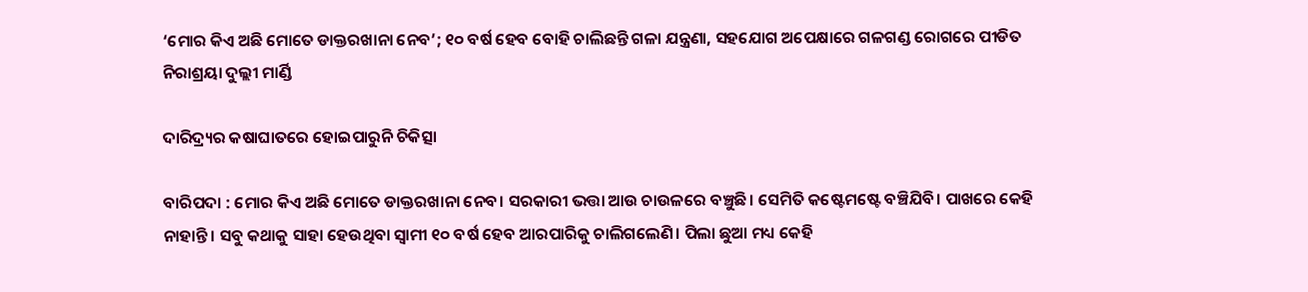‘ମୋର କିଏ ଅଛି ମୋତେ ଡାକ୍ତରଖାନା ନେବ’; ୧୦ ବର୍ଷ ହେବ ବୋହି ଚାଲିଛନ୍ତି ଗଳା ଯନ୍ତ୍ରଣା, ସହଯୋଗ ଅପେକ୍ଷାରେ ଗଳଗଣ୍ଡ ରୋଗରେ ପୀଡିତ ନିରାଶ୍ରୟା ଦୁଲ୍ଲୀ ମାର୍ଣ୍ଡି

ଦାରିଦ୍ର୍ୟର କଷାଘାତରେ ହୋଇପାରୁନି ଚିକିତ୍ସା

ବାରିପଦା : ମୋର କିଏ ଅଛି ମୋତେ ଡାକ୍ତରଖାନା ନେବ। ସରକାରୀ ଭତ୍ତା ଆଉ ଚାଉଳରେ ବଞ୍ଚୁଛି। ସେମିତି କଷ୍ଟେମଷ୍ଟେ ବଞ୍ଚିଯିବି। ପାଖରେ କେହି ନାହାନ୍ତି। ସବୁ କଥାକୁ ସାହା ହେଉଥିବା ସ୍ୱାମୀ ୧୦ ବର୍ଷ ହେବ ଆରପାରିକୁ ଚାଲିଗଲେଣି। ପିଲା ଛୁଆ ମଧ୍ୟ କେହି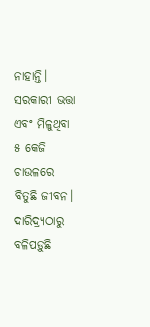ନାହାନ୍ତି। ସରକାରୀ ଭତ୍ତା ଏବଂ ମିଳୁଥିବା ୫ କେଜି ଚାଉଳରେ ବିତୁଛି ଜୀବନ। ଦାରିଦ୍ର୍ୟଠାରୁ ବଳିପଡ଼ୁଛି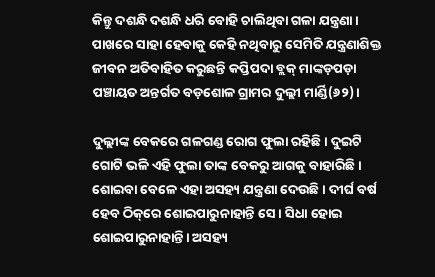କିନ୍ତୁ ଦଶନ୍ଧି ଦଶନ୍ଧି ଧରି ବୋହି ଚାଲିଥିବା ଗଳା ଯନ୍ତ୍ରଣା। ପାଖରେ ସାହା ହେବାକୁ କେହି ନଥିବାରୁ ସେମିତି ଯନ୍ତ୍ରଣାଶିକ୍ତ ଜୀବନ ଅତିବାହିତ କରୁଛନ୍ତି କପ୍ତିପଦା ବ୍ଲକ୍ ମାଙ୍କଡ଼ପଡ଼ା ପଞ୍ଚାୟତ ଅନ୍ତର୍ଗତ ବଡ଼ଶୋଳ ଗ୍ରାମର ଦୁଲ୍ଲୀ ମାର୍ଣ୍ଡି(୬୨)।

ଦୁଲ୍ଲୀଙ୍କ ବେକରେ ଗଳଗଣ୍ଡ ରୋଗ ଫୁଲା ରହିଛି। ଦୁଇଟି ଗୋଟି ଭଳି ଏହି ଫୁଲା ତାଙ୍କ ବେକରୁ ଆଗକୁ ବାହାରିଛି। ଶୋଇବା ବେଳେ ଏହା ଅସହ୍ୟ ଯନ୍ତ୍ରଣା ଦେଉଛି। ଦୀର୍ଘ ବର୍ଷ ହେବ ଠିକ୍‌ରେ ଶୋଇପାରୁନାହାନ୍ତି ସେ। ସିଧା ହୋଇ ଶୋଇପାରୁନାହାନ୍ତି। ଅସହ୍ୟ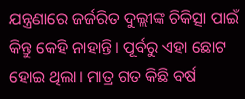ଯନ୍ତ୍ରଣାରେ ଜର୍ଜରିତ ଦୁଲ୍ଲୀଙ୍କ ଚିକିତ୍ସା ପାଇଁ କିନ୍ତୁ କେହି ନାହାନ୍ତି। ପୂର୍ବରୁ ଏହା ଛୋଟ ହୋଇ ଥିଲା। ମାତ୍ର ଗତ କିଛି ବର୍ଷ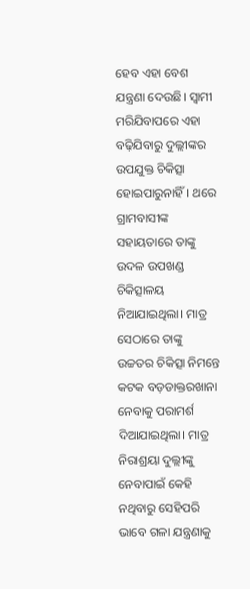ହେବ ଏହା ବେଶ ଯନ୍ତ୍ରଣା ଦେଉଛି। ସ୍ବାମୀ ମରିଯିବାପରେ ଏହା ବଢ଼ିଯିବାରୁ ଦୁଲ୍ଲୀଙ୍କର ଉପଯୁକ୍ତ ଚିକିତ୍ସା ହୋଇପାରୁନାହିଁ। ଥରେ ଗ୍ରାମବାସୀଙ୍କ ସହାୟତାରେ ତାଙ୍କୁ ଉଦଳ ଉପଖଣ୍ଡ ଚିକିତ୍ସାଳୟ ନିଆଯାଇଥିଲା। ମାତ୍ର ସେଠାରେ ତାଙ୍କୁ ଉଚ୍ଚତର ଚିକିତ୍ସା ନିମନ୍ତେ କଟକ ବଡ଼ଡାକ୍ତରଖାନା ନେବାକୁ ପରାମର୍ଶ ଦିଆଯାଇଥିଲା। ମାତ୍ର ନିରାଶ୍ରୟା ଦୁଲ୍ଲୀଙ୍କୁ ନେବାପାଇଁ କେହି ନଥିବାରୁ ସେହିପରି ଭାବେ ଗଳା ଯନ୍ତ୍ରଣାକୁ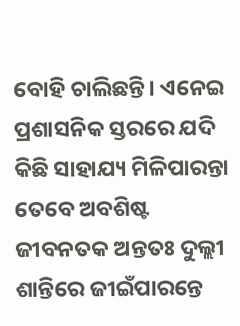ବୋହି ଚାଲିଛନ୍ତି। ଏନେଇ ପ୍ରଶାସନିକ ସ୍ତରରେ ଯଦି କିଛି ସାହାଯ୍ୟ ମିଳିପାରନ୍ତା ତେବେ ଅବଶିଷ୍ଟ ଜୀବନତକ ଅନ୍ତତଃ ଦୁଲ୍ଲୀ ଶାନ୍ତିରେ ଜୀଇଁପାରନ୍ତେ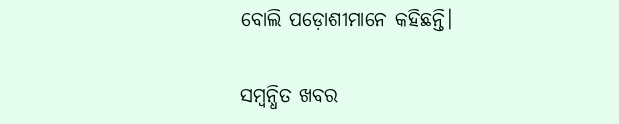ବୋଲି ପଡ଼ୋଶୀମାନେ କହିଛନ୍ତି।

ସମ୍ବନ୍ଧିତ ଖବର